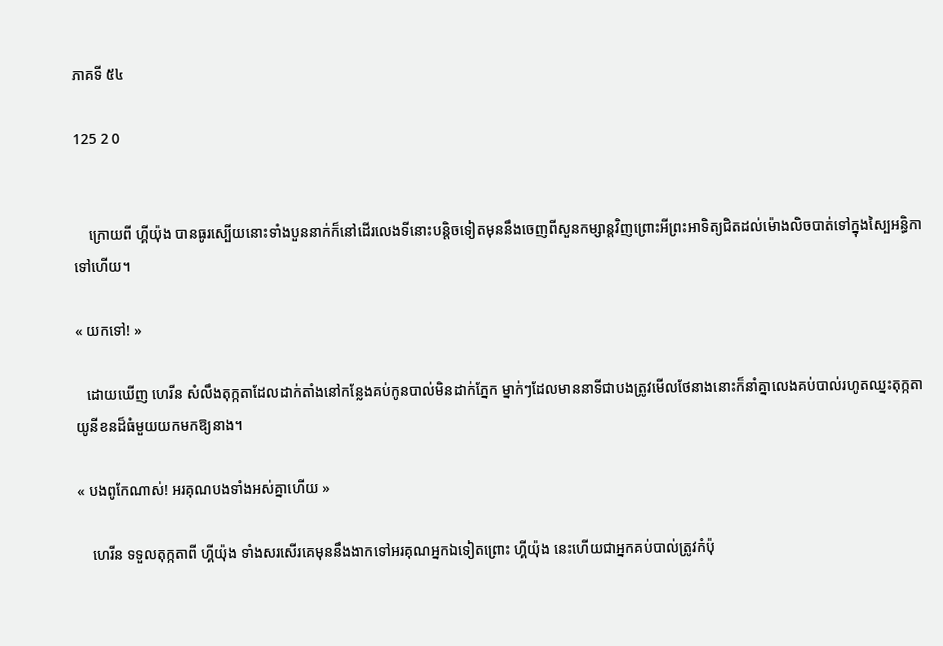ភាគទី ៥៤

125 2 0


    ក្រោយពី ហ្គីយ៉ុង បានធូរស្បើយនោះទាំងបួននាក់ក៏នៅដើរលេងទីនោះបន្តិចទៀតមុននឹងចេញពីសួនកម្សាន្តវិញព្រោះអីព្រះអាទិត្យជិតដល់ម៉ោងលិចបាត់ទៅក្នុងស្បៃអន្ធិកាទៅហើយ។

« យកទៅ! »

   ដោយឃើញ ហេរីន សំលឹងតុក្កតាដែលដាក់តាំងនៅកន្លែងគប់កូនបាល់មិនដាក់ភ្នែក ម្នាក់ៗដែលមាននាទីជាបងត្រូវមើលថែនាងនោះក៏នាំគ្នាលេងគប់បាល់រហូតឈ្នះតុក្កតាយូនីខនដ៏ធំមួយយកមកឱ្យនាង។

« បងពូកែណាស់! អរគុណបងទាំងអស់គ្នាហើយ »

    ហេរីន ទទួលតុក្កតាពី ហ្គីយ៉ុង ទាំងសរសើរគេមុននឹងងាកទៅអរគុណអ្នកឯទៀតព្រោះ ហ្គីយ៉ុង នេះហើយជាអ្នកគប់បាល់ត្រូវកំប៉ុ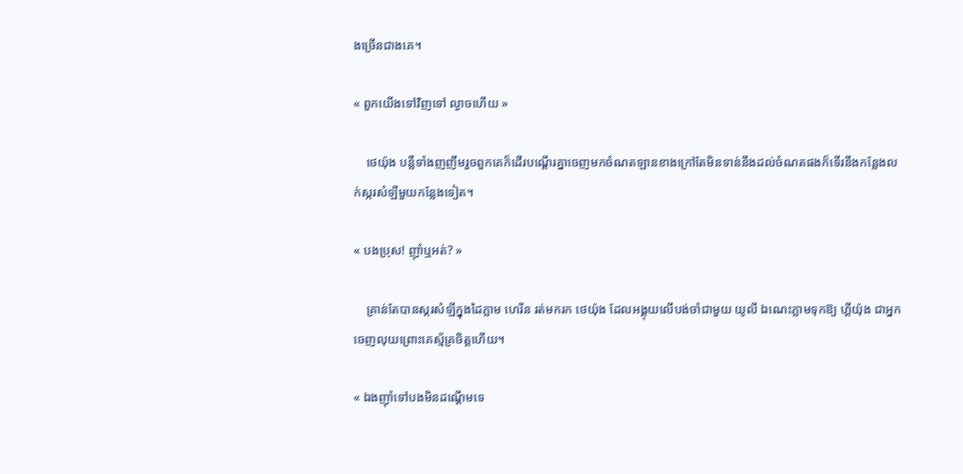ងច្រើនជាងគេ។

« ពួកយើងទៅវិញទៅ ល្ងាចហើយ »

    ថេយ៉ុង បន្លឺទាំងញញឹមរួចពួកគេក៏ដើរបណ្ដើរគ្នាចេញមកចំណតឡានខាងក្រៅតែមិនទាន់នឹងដល់ចំណតផងក៏ទើរនឹងកន្លែងលក់ស្ករសំឡីមួយកន្លែងទៀត។

« បងប្រុស! ញ៉ាំឬអត់? »

    គ្រាន់តែបានស្ករសំឡីក្នុងដៃភ្លាម ហេរីន រត់មករក ថេយ៉ុង ដែលអង្គុយលើបង់ចាំជាមួយ យូលី ឯណេះភ្លាមទុកឱ្យ ហ្គីយ៉ុង ជាអ្នកចេញលុយព្រោះគេស្ម័គ្រចិត្តហើយ។

« ឯងញ៉ាំទៅបងមិនដណ្ដើមទេ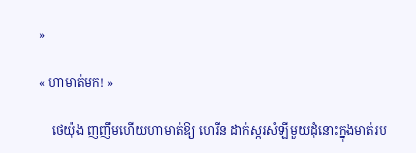»

« ហាមាត់មក! »

    ថេយ៉ុង ញញឹមហើយហាមាត់ឱ្យ ហេរីន ដាក់ស្ករសំឡីមួយដុំនោះក្នុងមាត់រប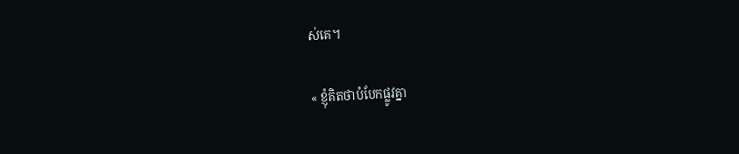ស់គេ។

« ខ្ញុំគិតថាបំបែកផ្លូវគ្នា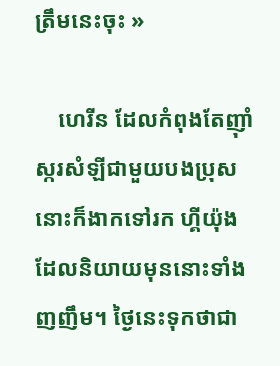ត្រឹមនេះចុះ »

    ហេរីន ដែលកំពុងតែញ៉ាំស្ករសំឡីជាមួយបងប្រុសនោះក៏ងាកទៅរក ហ្គីយ៉ុង ដែលនិយាយមុននោះទាំងញញឹម។ ថ្ងៃនេះទុកថាជា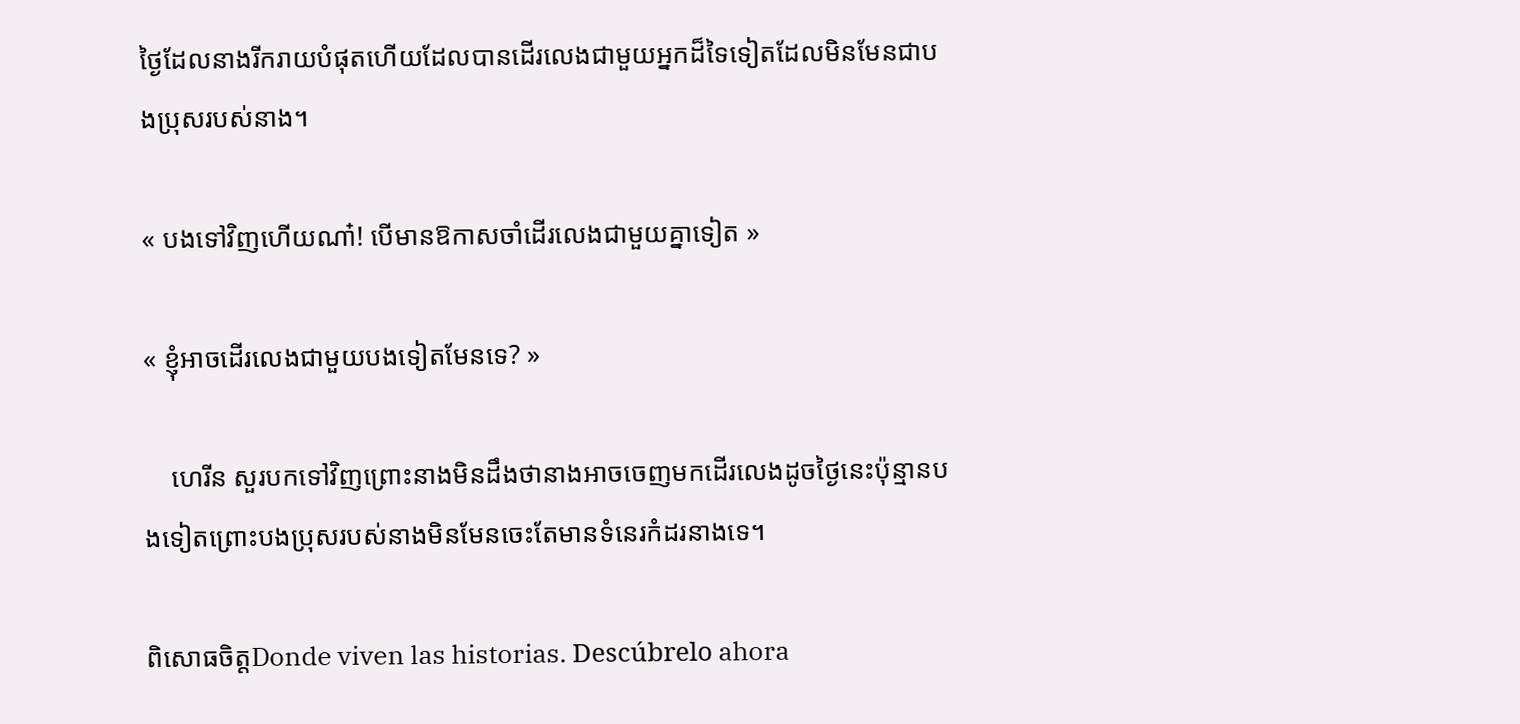ថ្ងៃដែលនាងរីករាយបំផុតហើយដែលបានដើរលេងជាមួយអ្នកដ៏ទៃទៀតដែលមិនមែនជាបងប្រុសរបស់នាង។

« បងទៅវិញហើយណា៎! បើមានឱកាសចាំដើរលេងជាមួយគ្នាទៀត »

« ខ្ញុំអាចដើរលេងជាមួយបងទៀតមែនទេ? »

    ហេរីន សួរបកទៅវិញព្រោះនាងមិនដឹងថានាងអាចចេញមកដើរលេងដូចថ្ងៃនេះប៉ុន្មានបងទៀតព្រោះបងប្រុសរបស់នាងមិនមែនចេះតែមានទំនេរកំដរនាងទេ។

ពិសោធចិត្តDonde viven las historias. Descúbrelo ahora